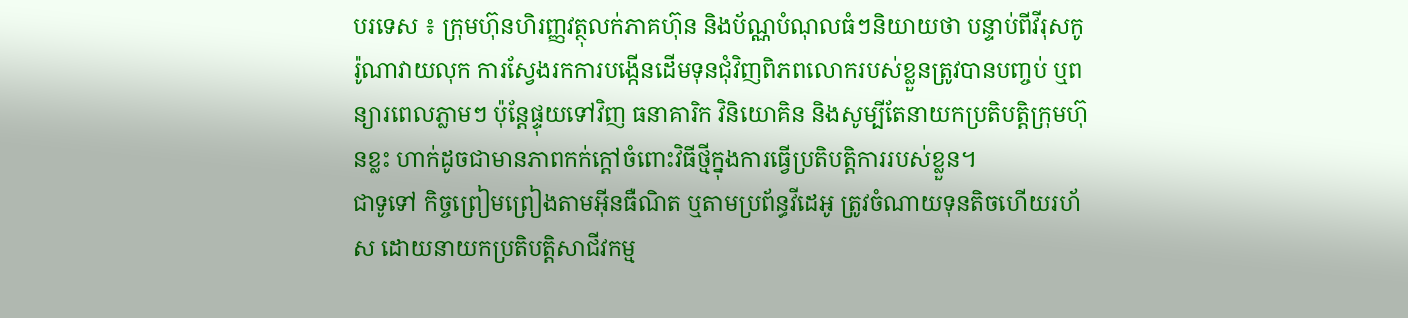បរទេស ៖ ក្រុមហ៊ុនហិរញ្ញវត្ថុលក់ភាគហ៊ុន និងប័ណ្ណបំណុលធំៗនិយាយថា បន្ទាប់ពីវីរុសកូរ៉ូណាវាយលុក ការស្វែងរកការបង្កើនដើមទុនជុំវិញពិភពលោករបស់ខ្លួនត្រូវបានបញ្ចប់ ឬពន្យារពេលភ្លាមៗ ប៉ុន្តែផ្ទុយទៅវិញ ធនាគារិក វិនិយោគិន និងសូម្បីតែនាយកប្រតិបត្តិក្រុមហ៊ុនខ្លះ ហាក់ដូចជាមានភាពកក់ក្តៅចំពោះវិធីថ្មីក្នុងការធ្វើប្រតិបត្តិការរបស់ខ្លួន។
ជាទូទៅ កិច្ចព្រៀមព្រៀងតាមអ៊ីនធឺណិត ឬតាមប្រព័ន្ធវីដេអូ ត្រូវចំណាយទុនតិចហើយរហ័ស ដោយនាយកប្រតិបត្តិសាជីវកម្ម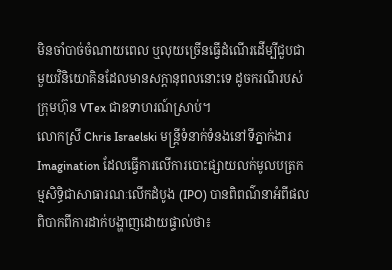មិនចាំបាច់ចំណាយពេល ឬលុយច្រើនធ្វើដំណើរដើម្បីជួបជាមួយវិនិយោគិនដែលមានសក្តានុពលនោះទេ ដូចករណីរបស់ក្រុមហ៊ុន VTex ជាឧទាហរណ៍ស្រាប់។
លោកស្រី Chris Israelski មន្រ្តីទំនាក់ទំនងនៅទីភ្នាក់ងារ Imagination ដែលធ្វើការលើការបោះផ្សាយលក់មូលបត្រកម្មសិទ្ធិជាសាធារណៈលើកដំបូង (IPO) បានពិពណ៌នាអំពីផលពិបាកពីការដាក់បង្ហាញដោយផ្ទាល់ថា៖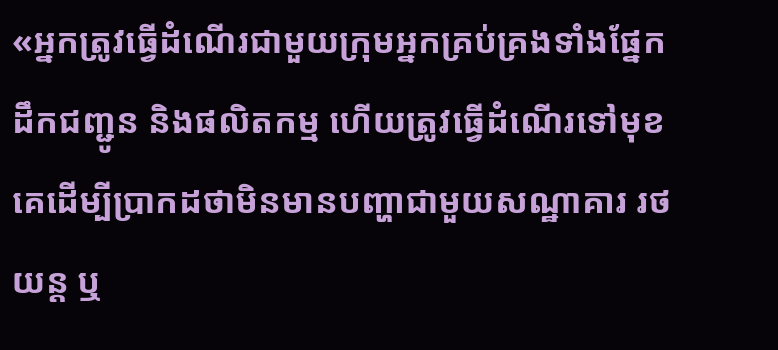«អ្នកត្រូវធ្វើដំណើរជាមួយក្រុមអ្នកគ្រប់គ្រងទាំងផ្នែកដឹកជញ្ជូន និងផលិតកម្ម ហើយត្រូវធ្វើដំណើរទៅមុខគេដើម្បីប្រាកដថាមិនមានបញ្ហាជាមួយសណ្ឋាគារ រថយន្ត ឬ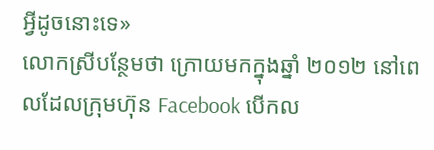អ្វីដូចនោះទេ»
លោកស្រីបន្ថែមថា ក្រោយមកក្នុងឆ្នាំ ២០១២ នៅពេលដែលក្រុមហ៊ុន Facebook បើកល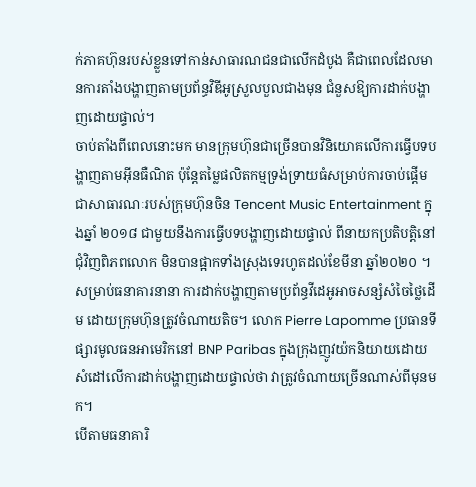ក់ភាគហ៊ុនរបស់ខ្លួនទៅកាន់សាធារណជនជាលើកដំបូង គឺជាពេលដែលមានការតាំងបង្ហាញតាមប្រព័ន្ធវិឌីអូស្រួលបួលជាងមុន ជំនួសឱ្យការដាក់បង្ហាញដោយផ្ទាល់។
ចាប់តាំងពីពេលនោះមក មានក្រុមហ៊ុនជាច្រើនបានវិនិយោគលើការធ្វើបទបង្ហាញតាមអ៊ីនធឺណិត ប៉ុន្តែតម្លៃផលិតកម្មទ្រង់ទ្រាយធំសម្រាប់ការចាប់ផ្តើមជាសាធារណៈរបស់ក្រុមហ៊ុនចិន Tencent Music Entertainment ក្នុងឆ្នាំ ២០១៨ ជាមួយនឹងការធ្វើបទបង្ហាញដោយផ្ទាល់ ពីនាយកប្រតិបត្តិនៅជុំវិញពិភពលោក មិនបានផ្អាកទាំងស្រុងទេរហូតដល់ខែមីនា ឆ្នាំ២០២០ ។
សម្រាប់ធនាគារនានា ការដាក់បង្ហាញតាមប្រព័ន្ធវីដេអូអាចសន្សំសំចៃថ្លៃដើម ដោយក្រុមហ៊ុនត្រូវចំណាយតិច។ លោក Pierre Lapomme ប្រធានទីផ្សារមូលធនអាមេរិកនៅ BNP Paribas ក្នុងក្រុងញូវយ៉កនិយាយដោយសំដៅលើការដាក់បង្ហាញដោយផ្ទាល់ថា វាត្រូវចំណាយច្រើនណាស់ពីមុនមក។
បើតាមធនាគារិ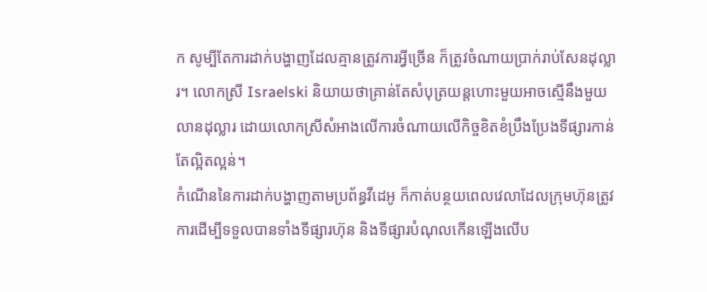ក សូម្បីតែការដាក់បង្ហាញដែលគ្មានត្រូវការអ្វីច្រើន ក៏ត្រូវចំណាយប្រាក់រាប់សែនដុល្លារ។ លោកស្រី Israelski និយាយថាគ្រាន់តែសំបុត្រយន្តហោះមួយអាចស្មើនឹងមួយលានដុល្លារ ដោយលោកស្រីសំអាងលើការចំណាយលើកិច្ចខិតខំប្រឹងប្រែងទីផ្សារកាន់តែល្អិតល្អន់។
កំណើននៃការដាក់បង្ហាញតាមប្រព័ន្ធវីដេអូ ក៏កាត់បន្ថយពេលវេលាដែលក្រុមហ៊ុនត្រូវការដើម្បីទទួលបានទាំងទីផ្សារហ៊ុន និងទីផ្សារបំណុលកើនឡើងលើប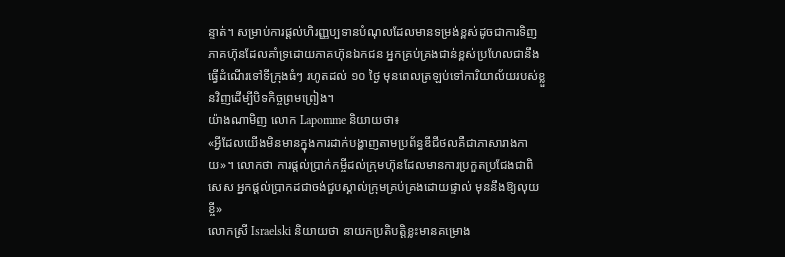ន្ទាត់។ សម្រាប់ការផ្តល់ហិរញ្ញប្បទានបំណុលដែលមានទម្រង់ខ្ពស់ដូចជាការទិញភាគហ៊ុនដែលគាំទ្រដោយភាគហ៊ុនឯកជន អ្នកគ្រប់គ្រងជាន់ខ្ពស់ប្រហែលជានឹងធ្វើដំណើរទៅទីក្រុងធំៗ រហូតដល់ ១០ ថ្ងៃ មុនពេលត្រឡប់ទៅការិយាល័យរបស់ខ្លួនវិញដើម្បីបិទកិច្ចព្រមព្រៀង។
យ៉ាងណាមិញ លោក Lapomme និយាយថា៖
«អ្វីដែលយើងមិនមានក្នុងការដាក់បង្ហាញតាមប្រព័ន្ធឌីជីថលគឺជាភាសារាងកាយ»។ លោកថា ការផ្តល់ប្រាក់កម្ចីដល់ក្រុមហ៊ុនដែលមានការប្រកួតប្រជែងជាពិសេស អ្នកផ្ដល់ប្រាកដជាចង់ជួបស្គាល់ក្រុមគ្រប់គ្រងដោយផ្ទាល់ មុននឹងឱ្យលុយខ្ចី»
លោកស្រី Israelski និយាយថា នាយកប្រតិបត្តិខ្លះមានគម្រោង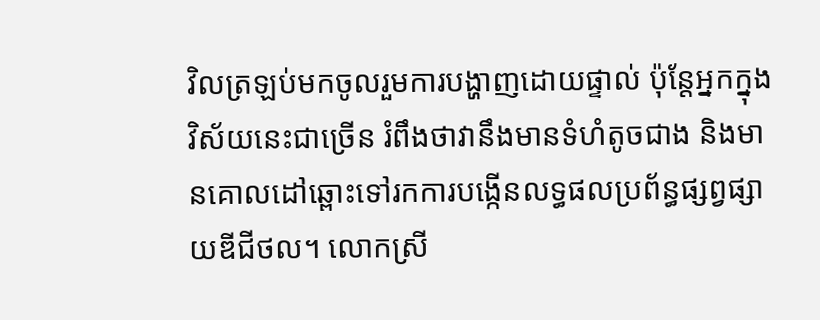វិលត្រឡប់មកចូលរួមការបង្ហាញដោយផ្ទាល់ ប៉ុន្តែអ្នកក្នុងវិស័យនេះជាច្រើន រំពឹងថាវានឹងមានទំហំតូចជាង និងមានគោលដៅឆ្ពោះទៅរកការបង្កើនលទ្ធផលប្រព័ន្ធផ្សព្វផ្សាយឌីជីថល។ លោកស្រី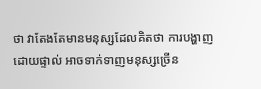ថា វាតែងតែមានមនុស្សដែលគិតថា ការបង្ហាញដោយផ្ទាល់ អាចទាក់ទាញមនុស្សច្រើន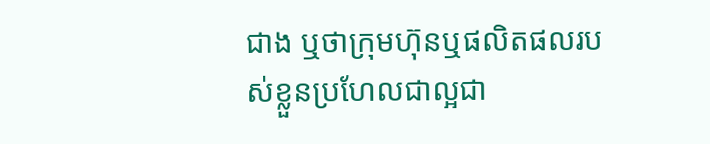ជាង ឬថាក្រុមហ៊ុនឬផលិតផលរបស់ខ្លួនប្រហែលជាល្អជា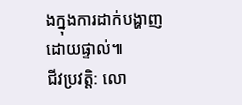ងក្នុងការដាក់បង្ហាញដោយផ្ទាល់៕
ជីវប្រវត្តិ: លោ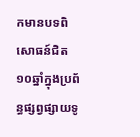កមានបទពិសោធន៍ជិត ១០ឆ្នាំក្នុងប្រព័ន្ធផ្សព្វផ្សាយទូ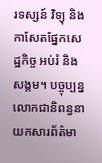រទស្សន៍ វិទ្យុ និងកាសែតផ្នែកសេដ្ឋកិច្ច អប់រំ និងសង្គម។ បច្ចុប្បន្នលោកជានិពន្ធនាយកសារព័ត៌មា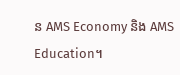ន AMS Economy និង AMS Education។